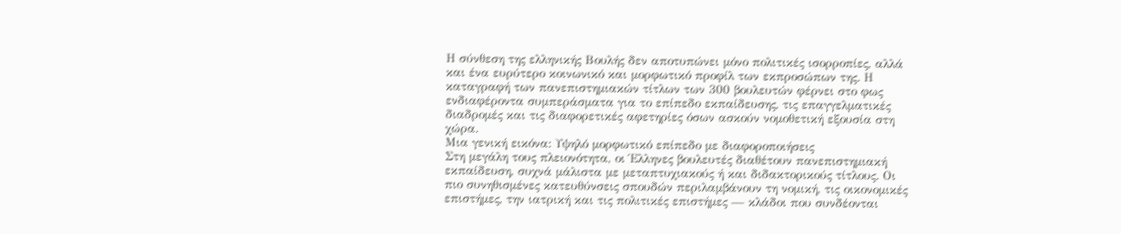Η σύνθεση της ελληνικής Βουλής δεν αποτυπώνει μόνο πολιτικές ισορροπίες, αλλά και ένα ευρύτερο κοινωνικό και μορφωτικό προφίλ των εκπροσώπων της. Η καταγραφή των πανεπιστημιακών τίτλων των 300 βουλευτών φέρνει στο φως ενδιαφέροντα συμπεράσματα για το επίπεδο εκπαίδευσης, τις επαγγελματικές διαδρομές και τις διαφορετικές αφετηρίες όσων ασκούν νομοθετική εξουσία στη χώρα.
Μια γενική εικόνα: Υψηλό μορφωτικό επίπεδο με διαφοροποιήσεις
Στη μεγάλη τους πλειονότητα, οι Έλληνες βουλευτές διαθέτουν πανεπιστημιακή εκπαίδευση, συχνά μάλιστα με μεταπτυχιακούς ή και διδακτορικούς τίτλους. Οι πιο συνηθισμένες κατευθύνσεις σπουδών περιλαμβάνουν τη νομική, τις οικονομικές επιστήμες, την ιατρική και τις πολιτικές επιστήμες — κλάδοι που συνδέονται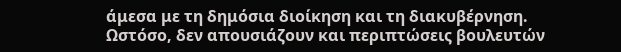άμεσα με τη δημόσια διοίκηση και τη διακυβέρνηση.
Ωστόσο, δεν απουσιάζουν και περιπτώσεις βουλευτών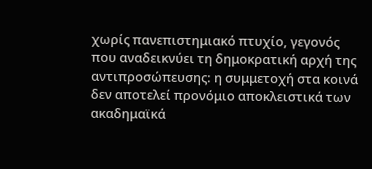χωρίς πανεπιστημιακό πτυχίο, γεγονός που αναδεικνύει τη δημοκρατική αρχή της αντιπροσώπευσης: η συμμετοχή στα κοινά δεν αποτελεί προνόμιο αποκλειστικά των ακαδημαϊκά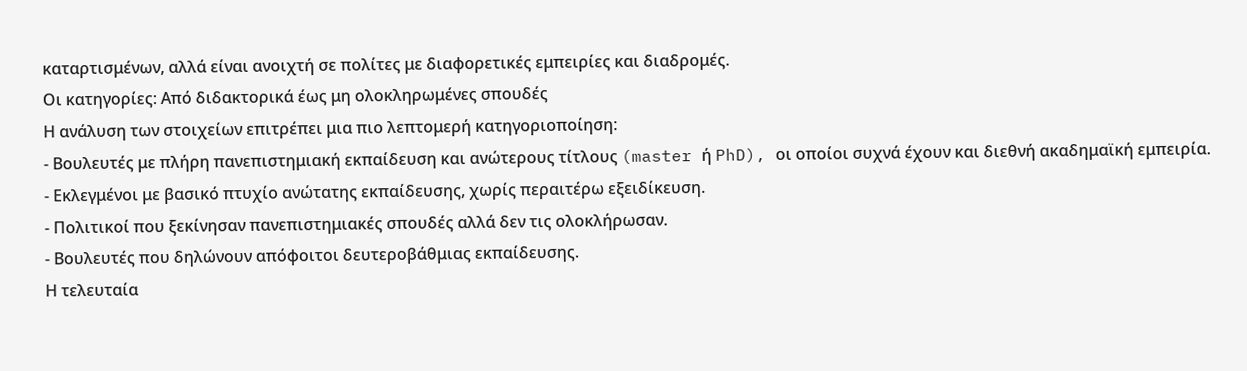καταρτισμένων, αλλά είναι ανοιχτή σε πολίτες με διαφορετικές εμπειρίες και διαδρομές.
Οι κατηγορίες: Από διδακτορικά έως μη ολοκληρωμένες σπουδές
Η ανάλυση των στοιχείων επιτρέπει μια πιο λεπτομερή κατηγοριοποίηση:
- Βουλευτές με πλήρη πανεπιστημιακή εκπαίδευση και ανώτερους τίτλους (master ή PhD), οι οποίοι συχνά έχουν και διεθνή ακαδημαϊκή εμπειρία.
- Εκλεγμένοι με βασικό πτυχίο ανώτατης εκπαίδευσης, χωρίς περαιτέρω εξειδίκευση.
- Πολιτικοί που ξεκίνησαν πανεπιστημιακές σπουδές αλλά δεν τις ολοκλήρωσαν.
- Βουλευτές που δηλώνουν απόφοιτοι δευτεροβάθμιας εκπαίδευσης.
Η τελευταία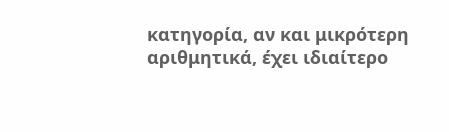κατηγορία, αν και μικρότερη αριθμητικά, έχει ιδιαίτερο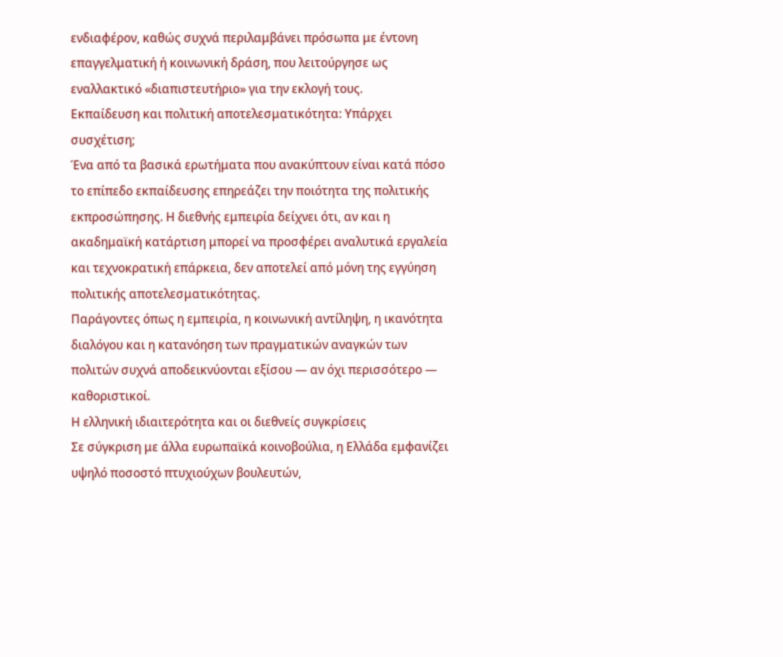ενδιαφέρον, καθώς συχνά περιλαμβάνει πρόσωπα με έντονη επαγγελματική ή κοινωνική δράση, που λειτούργησε ως εναλλακτικό «διαπιστευτήριο» για την εκλογή τους.
Εκπαίδευση και πολιτική αποτελεσματικότητα: Υπάρχει συσχέτιση;
Ένα από τα βασικά ερωτήματα που ανακύπτουν είναι κατά πόσο το επίπεδο εκπαίδευσης επηρεάζει την ποιότητα της πολιτικής εκπροσώπησης. Η διεθνής εμπειρία δείχνει ότι, αν και η ακαδημαϊκή κατάρτιση μπορεί να προσφέρει αναλυτικά εργαλεία και τεχνοκρατική επάρκεια, δεν αποτελεί από μόνη της εγγύηση πολιτικής αποτελεσματικότητας.
Παράγοντες όπως η εμπειρία, η κοινωνική αντίληψη, η ικανότητα διαλόγου και η κατανόηση των πραγματικών αναγκών των πολιτών συχνά αποδεικνύονται εξίσου — αν όχι περισσότερο — καθοριστικοί.
Η ελληνική ιδιαιτερότητα και οι διεθνείς συγκρίσεις
Σε σύγκριση με άλλα ευρωπαϊκά κοινοβούλια, η Ελλάδα εμφανίζει υψηλό ποσοστό πτυχιούχων βουλευτών,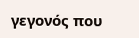γεγονός που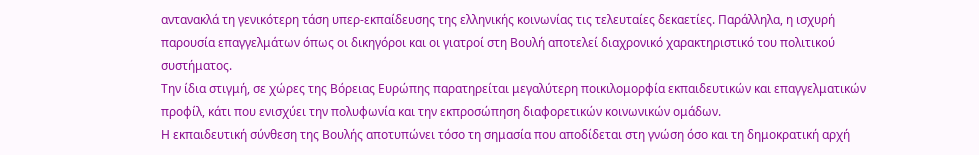αντανακλά τη γενικότερη τάση υπερ-εκπαίδευσης της ελληνικής κοινωνίας τις τελευταίες δεκαετίες. Παράλληλα, η ισχυρή παρουσία επαγγελμάτων όπως οι δικηγόροι και οι γιατροί στη Βουλή αποτελεί διαχρονικό χαρακτηριστικό του πολιτικού συστήματος.
Την ίδια στιγμή, σε χώρες της Βόρειας Ευρώπης παρατηρείται μεγαλύτερη ποικιλομορφία εκπαιδευτικών και επαγγελματικών προφίλ, κάτι που ενισχύει την πολυφωνία και την εκπροσώπηση διαφορετικών κοινωνικών ομάδων.
Η εκπαιδευτική σύνθεση της Βουλής αποτυπώνει τόσο τη σημασία που αποδίδεται στη γνώση όσο και τη δημοκρατική αρχή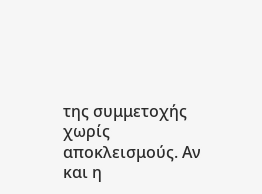της συμμετοχής χωρίς αποκλεισμούς. Αν και η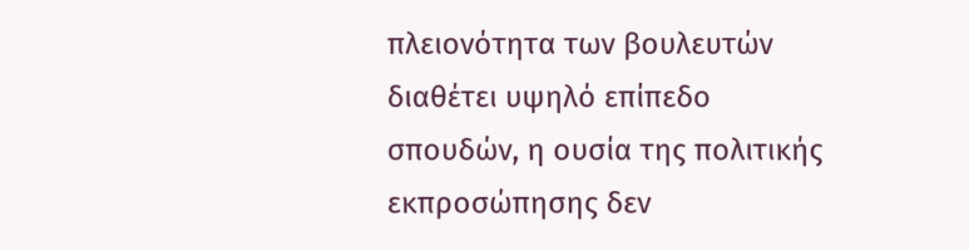πλειονότητα των βουλευτών διαθέτει υψηλό επίπεδο σπουδών, η ουσία της πολιτικής εκπροσώπησης δεν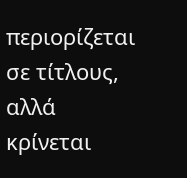περιορίζεται σε τίτλους, αλλά κρίνεται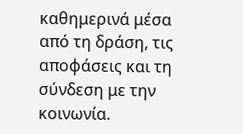καθημερινά μέσα από τη δράση, τις αποφάσεις και τη σύνδεση με την κοινωνία.